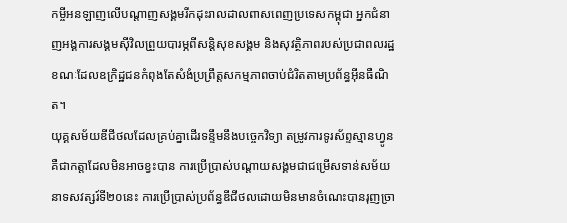កម្ចីអនឡាញលើបណ្តាញសង្គមរីកដុះរាលដាលពាសពេញប្រទេសកម្ពុជា អ្នកជំនាញអង្គការសង្គមស៊ីវិលព្រួយបារម្ភពីសន្តិសុខសង្គម និងសុវត្ថិភាពរបស់ប្រជាពលរដ្ឋ ខណៈដែលឧក្រិដ្ឋជនកំពុងតែសំងំប្រព្រឹត្តសកម្មភាពចាប់ជំរិតតាមប្រព័ន្ធអ៊ីនធឺណិត។
យុគ្គសម័យឌីជីថលដែលគ្រប់គ្នាដើរទន្ទឹមនឹងបច្ចេកវិទ្យា តម្រូវការទូរស័ព្ទស្មានហ្វូន គឺជាកត្តាដែលមិនអាចខ្វះបាន ការប្រើប្រាស់បណ្តាយសង្គមជាជម្រើសទាន់សម័យនាទសវត្សរ៍ទី២០នេះ ការប្រើប្រាស់ប្រព័ន្ធឌីជីថលដោយមិនមានចំណេះបានរុញច្រា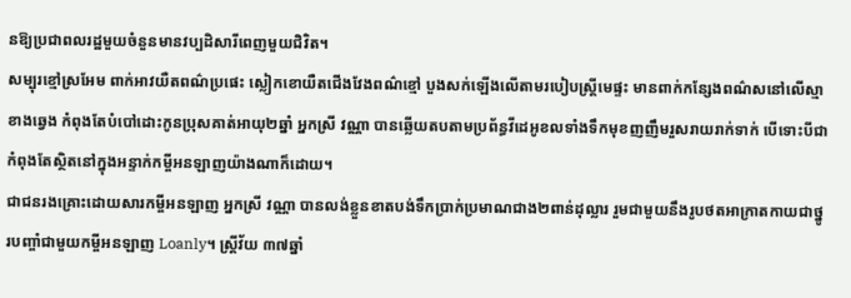នឱ្យប្រជាពលរដ្ឋមួយចំនួនមានវប្បដិសារីពេញមួយជិវិត។
សម្បុរខ្មៅស្រអែម ពាក់អាវយឺតពណ៌ប្រផេះ ស្លៀកខោយឺតជើងវែងពណ៌ខ្មៅ បួងសក់ឡើងលើតាមរបៀបស្រ្តីមេផ្ទះ មានពាក់កន្សែងពណ៌សនៅលើស្មាខាងឆ្វេង កំពុងតែបំបៅដោះកូនប្រុសគាត់អាយុ២ឆ្នាំ អ្នកស្រី វណ្ណា បានឆ្លើយតបតាមប្រព័ន្ធវីដេអូខលទាំងទឹកមុខញញឹមរួសរាយរាក់ទាក់ បើទោះបីជាកំពុងតែស្ថិតនៅក្នុងអន្ទាក់កម្ចីអនឡាញយ៉ាងណាក៏ដោយ។
ជាជនរងគ្រោះដោយសារកម្ចីអនឡាញ អ្នកស្រី វណ្ណា បានលង់ខ្លួនខាតបង់ទឹកប្រាក់ប្រមាណជាង២ពាន់ដុល្លារ រួមជាមួយនឹងរូបថតអាក្រាតកាយជាថ្នូរបញ្ចាំជាមួយកម្ចីអនឡាញ Loanly។ ស្រ្តីវ័យ ៣៧ឆ្នាំ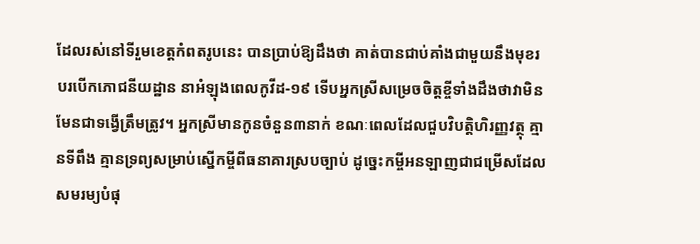ដែលរស់នៅទីរួមខេត្តកំពតរូបនេះ បានប្រាប់ឱ្យដឹងថា គាត់បានជាប់គាំងជាមួយនឹងមុខរបរបើកភោជនីយដ្ឋាន នាអំឡុងពេលកូវីដ-១៩ ទើបអ្នកស្រីសម្រេចចិត្តខ្ចីទាំងដឹងថាវាមិនមែនជាទង្វើត្រឹមត្រូវ។ អ្នកស្រីមានកូនចំនួន៣នាក់ ខណៈពេលដែលជួបវិបត្តិហិរញ្ញវត្ថុ គ្មានទីពឹង គ្មានទ្រព្យសម្រាប់ស្នើកម្ចីពីធនាគារស្របច្បាប់ ដូច្នេះកម្ចីអនឡាញជាជម្រើសដែលសមរម្យបំផុ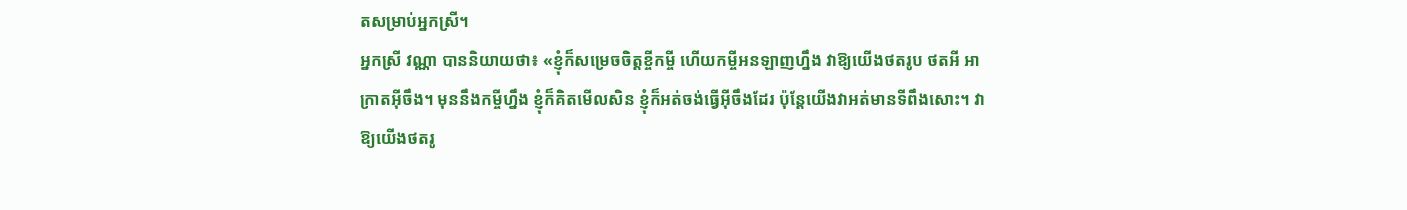តសម្រាប់អ្នកស្រី។
អ្នកស្រី វណ្ណា បាននិយាយថា៖ «ខ្ញុំក៏សម្រេចចិត្តខ្ចីកម្ចី ហើយកម្ចីអនឡាញហ្នឹង វាឱ្យយើងថតរូប ថតអី អាក្រាតអ៊ីចឹង។ មុននឹងកម្ចីហ្នឹង ខ្ញុំក៏គិតមើលសិន ខ្ញុំក៏អត់ចង់ធ្វើអ៊ីចឹងដែរ ប៉ុន្តែយើងវាអត់មានទីពឹងសោះ។ វាឱ្យយើងថតរូ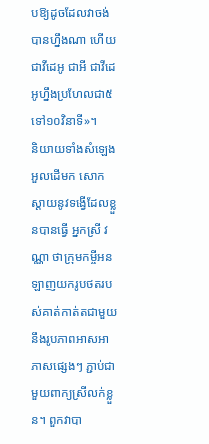បឱ្យដូចដែលវាចង់បានហ្នឹងណា ហើយជាវីដេអូ ជាអី ជាវីដេអូហ្នឹងប្រហែលជា៥ទៅ១០វិនាទី»។
និយាយទាំងសំឡេងអួលដើមក សោកស្តាយនូវទង្វើដែលខ្លួនបានធ្វើ អ្នកស្រី វណ្ណា ថាក្រុមកម្ចីអនឡាញយករូបថតរបស់គាត់កាត់តជាមួយនឹងរូបភាពអាសអាភាសផ្សេងៗ ភ្ជាប់ជាមួយពាក្យស្រីលក់ខ្លួន។ ពួកវាបា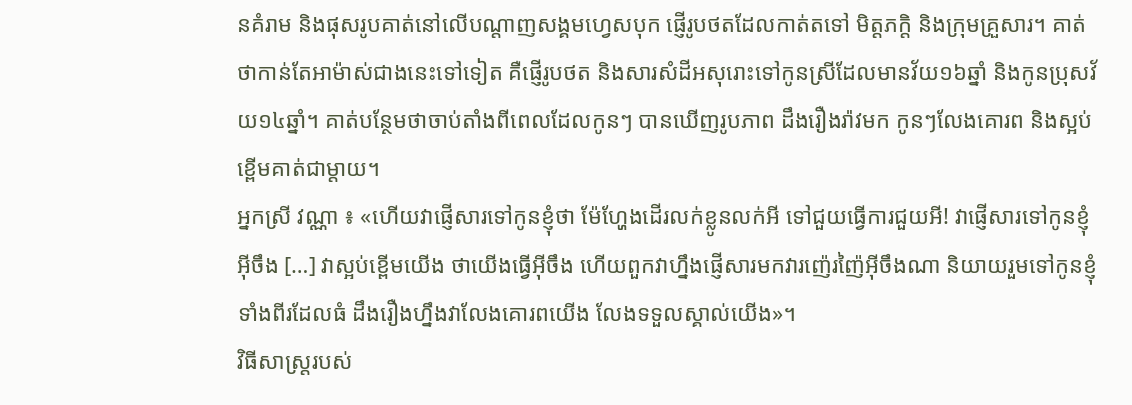នគំរាម និងផុសរូបគាត់នៅលើបណ្តាញសង្គមហ្វេសបុក ផ្ញើរូបថតដែលកាត់តទៅ មិត្តភក្តិ និងក្រុមគ្រួសារ។ គាត់ថាកាន់តែអាម៉ាស់ជាងនេះទៅទៀត គឺផ្ញើរូបថត និងសារសំដីអសុរោះទៅកូនស្រីដែលមានវ័យ១៦ឆ្នាំ និងកូនប្រុសវ័យ១៤ឆ្នាំ។ គាត់បន្ថែមថាចាប់តាំងពីពេលដែលកូនៗ បានឃើញរូបភាព ដឹងរឿងរ៉ាវមក កូនៗលែងគោរព និងស្អប់ខ្ពើមគាត់ជាម្តាយ។
អ្នកស្រី វណ្ណា ៖ «ហើយវាផ្ញើសារទៅកូនខ្ញុំថា ម៉ែហ្ហែងដើរលក់ខ្លូនលក់អី ទៅជួយធ្វើការជួយអី! វាផ្ញើសារទៅកូនខ្ញុំអ៊ីចឹង […] វាស្អប់ខ្ពើមយើង ថាយើងធ្វើអ៊ីចឹង ហើយពួកវាហ្នឹងផ្ញើសារមកវារញ៉េរញ៉ៃអ៊ីចឹងណា និយាយរួមទៅកូនខ្ញុំទាំងពីរដែលធំ ដឹងរឿងហ្នឹងវាលែងគោរពយើង លែងទទួលស្គាល់យើង»។
វិធីសាស្រ្តរបស់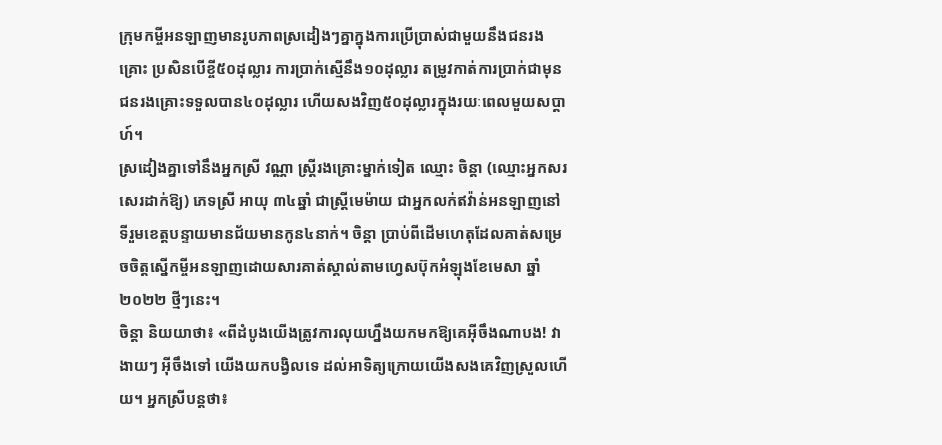ក្រុមកម្ចីអនឡាញមានរូបភាពស្រដៀងៗគ្នាក្នុងការប្រើប្រាស់ជាមួយនឹងជនរងគ្រោះ ប្រសិនបើខ្ចី៥០ដុល្លារ ការប្រាក់ស្មើនឹង១០ដុល្លារ តម្រូវកាត់ការប្រាក់ជាមុន ជនរងគ្រោះទទួលបាន៤០ដុល្លារ ហើយសងវិញ៥០ដុល្លារក្នុងរយៈពេលមួយសប្តាហ៍។
ស្រដៀងគ្នាទៅនឹងអ្នកស្រី វណ្ណា ស្រ្តីរងគ្រោះម្នាក់ទៀត ឈ្មោះ ចិន្តា (ឈ្មោះអ្នកសរសេរដាក់ឱ្យ) ភេទស្រី អាយុ ៣៤ឆ្នាំ ជាស្រ្តីមេម៉ាយ ជាអ្នកលក់ឥវ៉ាន់អនឡាញនៅទីរួមខេត្តបន្ទាយមានជ័យមានកូន៤នាក់។ ចិន្តា ប្រាប់ពីដើមហេតុដែលគាត់សម្រេចចិត្តស្នើកម្ចីអនឡាញដោយសារគាត់ស្គាល់តាមហ្វេសប៊ុកអំឡុងខែមេសា ឆ្នាំ២០២២ ថ្មីៗនេះ។
ចិន្តា និយយាថា៖ «ពីដំបូងយើងត្រូវការលុយហ្នឹងយកមកឱ្យគេអ៊ីចឹងណាបង! វាងាយៗ អ៊ីចឹងទៅ យើងយកបង្វិលទេ ដល់អាទិត្យក្រោយយើងសងគេវិញស្រួលហើយ។ អ្នកស្រីបន្តថា៖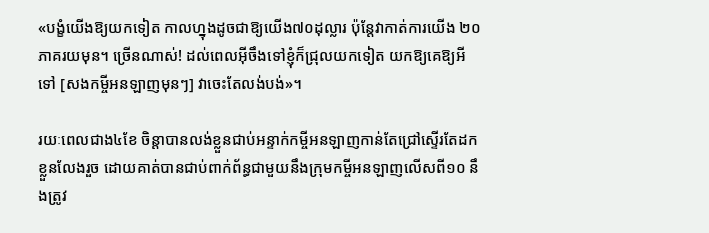«បង្ខំយើងឱ្យយកទៀត កាលហ្នុងដូចជាឱ្យយើង៧០ដុល្លារ ប៉ុន្តែវាកាត់ការយើង ២០ភាគរយមុន។ ច្រើនណាស់! ដល់ពេលអ៊ីចឹងទៅខ្ញុំក៏ជ្រុលយកទៀត យកឱ្យគេឱ្យអីទៅ [សងកម្ចីអនឡាញមុនៗ] វាចេះតែលង់បង់»។

រយៈពេលជាង៤ខែ ចិន្តាបានលង់ខ្លួនជាប់អន្ទាក់កម្ចីអនឡាញកាន់តែជ្រៅស្ទើរតែដកខ្លួនលែងរួច ដោយគាត់បានជាប់ពាក់ព័ន្ធជាមួយនឹងក្រុមកម្ចីអនឡាញលើសពី១០ នឹងត្រូវ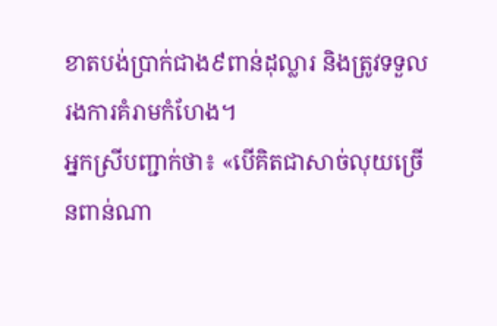ខាតបង់ប្រាក់ជាង៩ពាន់ដុល្លារ និងត្រូវទទួលរងការគំរាមកំហែង។
អ្នកស្រីបញ្ជាក់ថា៖ «បើគិតជាសាច់លុយច្រើនពាន់ណា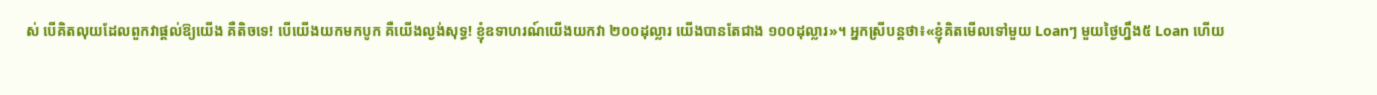ស់ បើគិតលុយដែលពួកវាផ្តល់ឱ្យយើង គឺតិចទេ! បើយើងយកមកបូក គឺយើងល្ងង់សុទ្ធ! ខ្ញុំឧទាហរណ៍យើងយកវា ២០០ដុល្លារ យើងបានតែជាង ១០០ដុល្លារ»។ អ្នកស្រីបន្តថា៖«ខ្ញុំគិតមើលទៅមួយ Loanៗ មួយថ្ងៃហ្នឹង៥ Loan ហើយ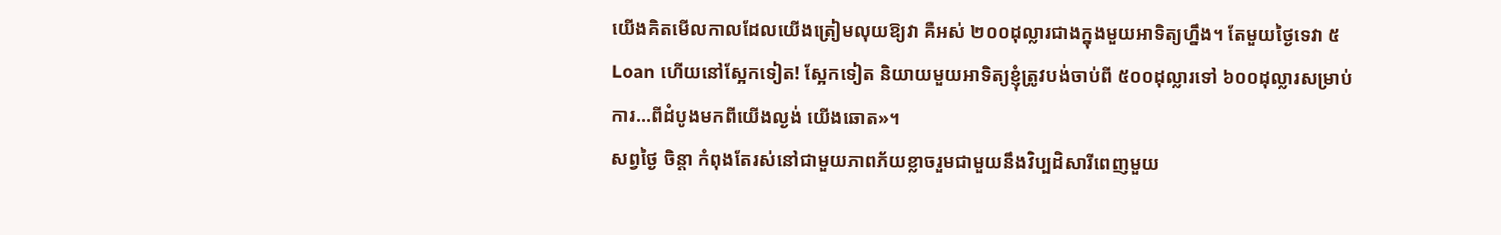យើងគិតមើលកាលដែលយើងត្រៀមលុយឱ្យវា គឺអស់ ២០០ដុល្លារជាងក្នុងមួយអាទិត្យហ្នឹង។ តែមួយថ្ងៃទេវា ៥ Loan ហើយនៅស្អែកទៀត! ស្អែកទៀត និយាយមួយអាទិត្យខ្ញុំត្រូវបង់ចាប់ពី ៥០០ដុល្លារទៅ ៦០០ដុល្លារសម្រាប់ការ…ពីដំបូងមកពីយើងល្ងង់ យើងឆោត»។
សព្វថ្ងៃ ចិន្តា កំពុងតែរស់នៅជាមួយភាពភ័យខ្លាចរួមជាមួយនឹងវិប្បដិសារីពេញមួយ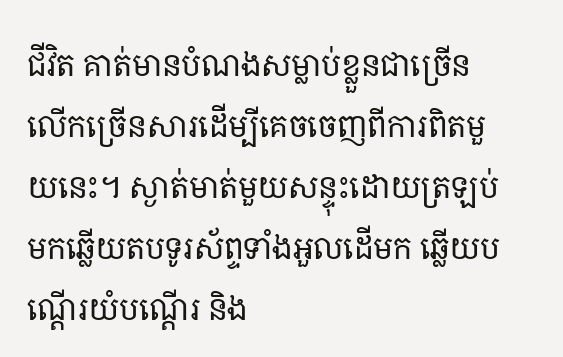ជីវិត គាត់មានបំណងសម្លាប់ខ្លួនជាច្រើនលើកច្រើនសារដើម្បីគេចចេញពីការពិតមួយនេះ។ ស្ងាត់មាត់មួយសន្ទុះដោយត្រឡប់មកឆ្លើយតបទូរស័ព្ទទាំងអួលដើមក ឆ្លើយបណ្តើរយំបណ្តើរ និង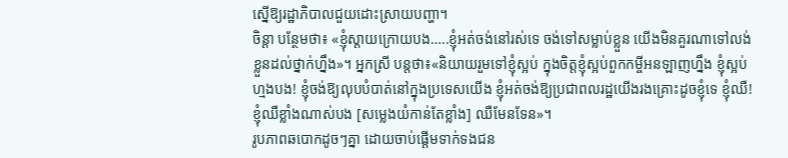ស្នើឱ្យរដ្ឋាភិបាលជួយដោះស្រាយបញ្ហា។
ចិន្តា បន្ថែមថា៖ «ខ្ញុំស្តាយក្រោយបង…..ខ្ញុំអត់ចង់នៅរស់ទេ ចង់ទៅសម្លាប់ខ្លួន យើងមិនគួរណាទៅលង់ខ្លួនដល់ថ្នាក់ហ្នឹង»។ អ្នកស្រី បន្តថា៖«និយាយរួមទៅខ្ញុំស្អប់ ក្នុងចិត្តខ្ញុំស្អប់ពួកកម្ចីអនឡាញហ្នឹង ខ្ញុំស្អប់ហ្មងបង! ខ្ញុំចង់ឱ្យលុបបំបាត់នៅក្នុងប្រទេសយើង ខ្ញុំអត់ចង់ឱ្យប្រជាពលរដ្ឋយើងរងគ្រោះដូចខ្ញុំទេ ខ្ញុំឈឺ! ខ្ញុំឈឺខ្លាំងណាស់បង [សម្លេងយំកាន់តែខ្លាំង] ឈឺមែនទែន»។
រូបភាពឆបោកដូចៗគ្នា ដោយចាប់ផ្តើមទាក់ទងជន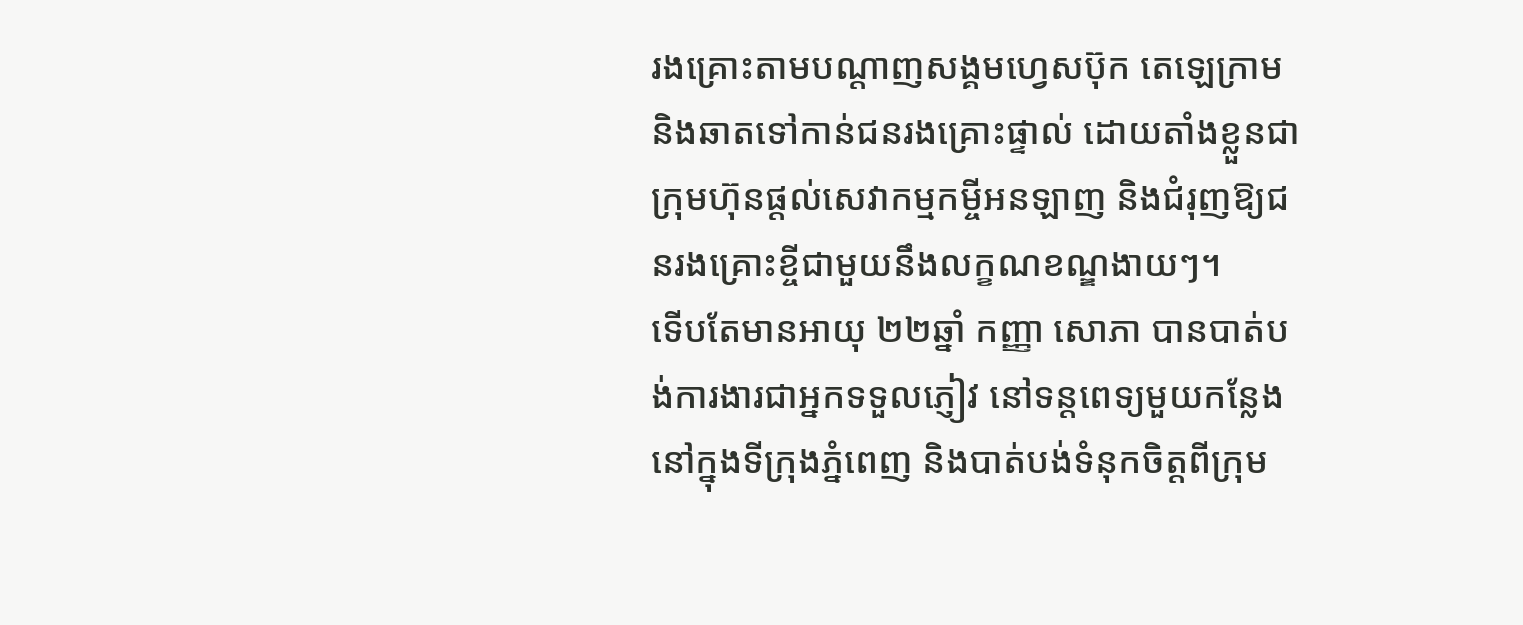រងគ្រោះតាមបណ្តាញសង្គមហ្វេសប៊ុក តេឡេក្រាម និងឆាតទៅកាន់ជនរងគ្រោះផ្ទាល់ ដោយតាំងខ្លួនជាក្រុមហ៊ុនផ្តល់សេវាកម្មកម្ចីអនឡាញ និងជំរុញឱ្យជនរងគ្រោះខ្ចីជាមួយនឹងលក្ខណខណ្ឌងាយៗ។
ទើបតែមានអាយុ ២២ឆ្នាំ កញ្ញា សោភា បានបាត់បង់ការងារជាអ្នកទទួលភ្ញៀវ នៅទន្តពេទ្យមួយកន្លែងនៅក្នុងទីក្រុងភ្នំពេញ និងបាត់បង់ទំនុកចិត្តពីក្រុម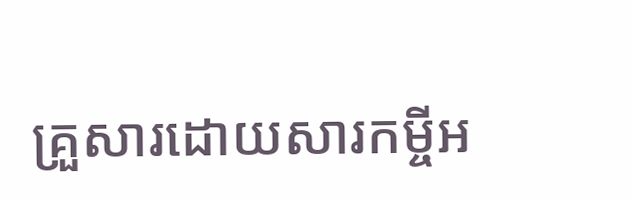គ្រួសារដោយសារកម្ចីអ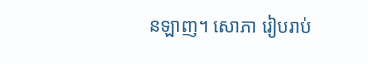នឡាញ។ សោភា រៀបរាប់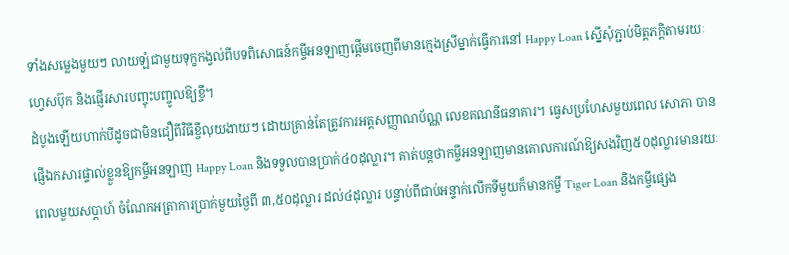ទាំងសម្លេងមួយៗ លាយឡំជាមួយទុក្ខកង្វល់ពីបទពិសោធន៍កម្ចីអនឡាញផ្តើមចេញពីមានក្មេងស្រីម្នាក់ធ្វើការនៅ Happy Loan ស្នើសុំភ្ជាប់មិត្តភក្តិតាមរយៈហ្វេសប៊ុក និងផ្ញើរសារបញ្ចុះបញ្ចូលឱ្យខ្ចី។
ដំបូងឡើយហាក់បីដូចជាមិនជឿពីវិធីខ្ចីលុយងាយៗ ដោយគ្រាន់តែត្រូវការអត្តសញ្ញាណប័ណ្ណ លេខគណនីធនាគារ។ ធ្វេសប្រហែសមួយពេល សោភា បានផ្ញើឯកសារផ្ទាល់ខ្លួនឱ្យកម្ចីអនឡាញ Happy Loan និងទទួលបានប្រាក់៤០ដុល្លារ។ គាត់បន្តថាកម្ចីអនឡាញមានគោលការណ៍ឱ្យសងវិញ៥០ដុល្លារមានរយៈពេលមួយសប្តាហ៍ ចំណែកអត្រាការប្រាក់មួយថ្ងៃពី ៣,៥០ដុល្លារ ដល់៤ដុល្លារ បន្ទាប់ពីជាប់អន្ទាក់លើកទីមួយក៏មានកម្ចី Tiger Loan និងកម្ចីផ្សេង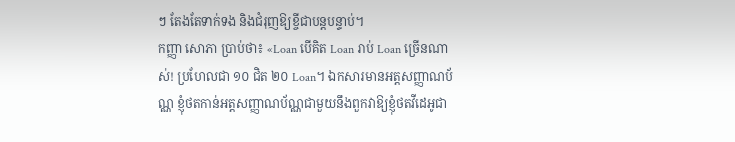ៗ តែងតែទាក់ទង និងជំរុញឱ្យខ្ចីជាបន្តបន្ទាប់។
កញ្ញា សោភា ប្រាប់ថា៖ «Loan បើគិត Loan រាប់ Loan ច្រើនណាស់! ប្រហែលជា ១០ ជិត ២០ Loan។ ឯកសារមានអត្តសញ្ញាណប័ណ្ណ ខ្ញុំថតកាន់អត្តសញ្ញាណប័ណ្ណជាមួយនឹងពួកវាឱ្យខ្ញុំថតវីដេអូជា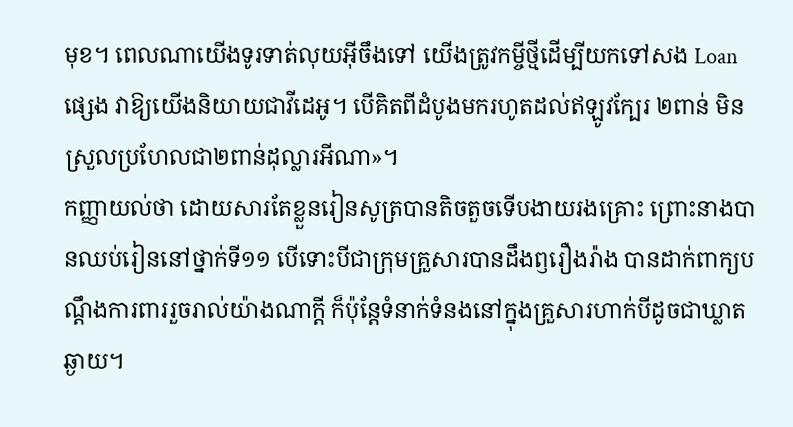មុខ។ ពេលណាយើងទូរទាត់លុយអ៊ីចឹងទៅ យើងត្រូវកម្ចីថ្មីដើម្បីយកទៅសង Loan ផ្សេង វាឱ្យយើងនិយាយជាវីដេអូ។ បើគិតពីដំបូងមករហូតដល់ឥឡូវក្បែរ ២ពាន់ មិនស្រួលប្រហែលជា២ពាន់ដុល្លារអីណា»។
កញ្ញាយល់ថា ដោយសារតែខ្លួនរៀនសូត្របានតិចតួចទើបងាយរងគ្រោះ ព្រោះនាងបានឈប់រៀននៅថ្នាក់ទី១១ បើទោះបីជាក្រុមគ្រួសារបានដឹងឭរឿងរ៉ាង បានដាក់ពាក្យបណ្តឹងការពាររួចរាល់យ៉ាងណាក្តី ក៏ប៉ុន្តែទំនាក់ទំនងនៅក្នុងគ្រួសារហាក់បីដូចជាឃ្លាតឆ្ងាយ។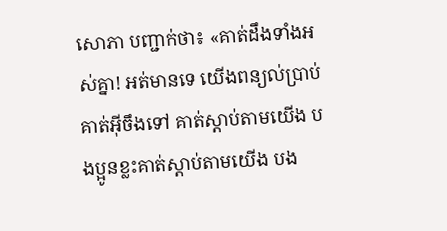សោភា បញ្ជាក់ថា៖ «គាត់ដឹងទាំងអស់គ្នា! អត់មានទេ យើងពន្យល់ប្រាប់គាត់អ៊ីចឹងទៅ គាត់ស្តាប់តាមយើង បងប្អូនខ្លះគាត់ស្តាប់តាមយើង បង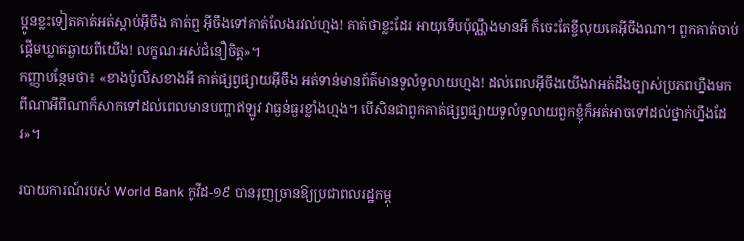ប្អូនខ្លះទៀតគាត់អត់ស្តាប់អ៊ីចឹង គាត់ឮ អ៊ីចឹងទៅគាត់លែងរវល់ហ្មង! គាត់ថាខ្លះដែរ អាយុទើបប៉ុណ្ណឹងមានអី ក៏ចេះតែខ្ចីលុយគេអ៊ីចឹងណា។ ពួកគាត់ចាប់ផ្តើមឃ្លាតឆ្ងាយពីយើង! លក្ខណៈអស់ជំនឿចិត្ត»។
កញ្ញាបន្ថែមថា៖ «ខាងប៉ូលិសខាងអី គាត់ផ្សព្វផ្សាយអ៊ីចឹង អត់ទាន់មានព័ត៌មានទូលំទូលាយហ្មង! ដល់ពេលអ៊ីចឹងយើងវាអត់ដឹងច្បាស់ប្រភពហ្នឹងមកពីណាអីពីណាក៏សាកទៅដល់ពេលមានបញ្ហាឥឡូវ វាធ្ងន់ធ្ងរខ្លាំងហ្មង។ បើសិនជាពួកគាត់ផ្សព្វផ្សាយទូលំទូលាយពួកខ្ញុំក៏អត់អាចទៅដល់ថ្នាក់ហ្នឹងដែរ»។

របាយការណ៍របស់ World Bank កូវីដ-១៩ បានរុញច្រានឱ្យប្រជាពលរដ្ឋកម្ពុ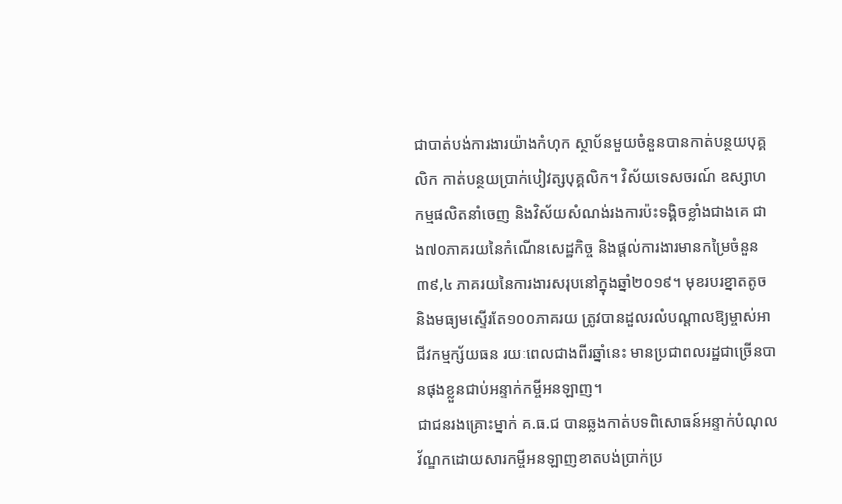ជាបាត់បង់ការងារយ៉ាងកំហុក ស្ថាប័នមួយចំនួនបានកាត់បន្ថយបុគ្គលិក កាត់បន្ថយប្រាក់បៀវត្សបុគ្គលិក។ វិស័យទេសចរណ៍ ឧស្សាហកម្មផលិតនាំចេញ និងវិស័យសំណង់រងការប៉ះទង្គិចខ្លាំងជាងគេ ជាង៧០ភាគរយនៃកំណើនសេដ្ឋកិច្ច និងផ្តល់ការងារមានកម្រៃចំនួន ៣៩,៤ ភាគរយនៃការងារសរុបនៅក្នុងឆ្នាំ២០១៩។ មុខរបរខ្នាតតូច និងមធ្យមស្ទើរតែ១០០ភាគរយ ត្រូវបានដួលរលំបណ្តាលឱ្យម្ចាស់អាជីវកម្មក្ស័យធន រយៈពេលជាងពីរឆ្នាំនេះ មានប្រជាពលរដ្ឋជាច្រើនបានផុងខ្លួនជាប់អន្ទាក់កម្ចីអនឡាញ។
ជាជនរងគ្រោះម្នាក់ គ.ធ.ជ បានឆ្លងកាត់បទពិសោធន៍អន្ទាក់បំណុលវ័ណ្ឌកដោយសារកម្ចីអនឡាញខាតបង់ប្រាក់ប្រ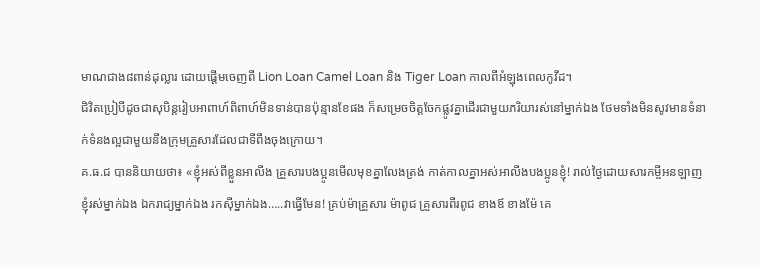មាណជាង៨ពាន់ដុល្លារ ដោយផ្តើមចេញពី Lion Loan Camel Loan និង Tiger Loan កាលពីអំឡុងពេលកូវីដ។
ជិវិតប្រៀបីដូចជាសុបិន្តរៀបអាពាហ៍ពិពាហ៍មិនទាន់បានប៉ុន្មានខែផង ក៏សម្រេចចិត្តចែកផ្លូវគ្នាដើរជាមួយភរិយារស់នៅម្នាក់ឯង ថែមទាំងមិនសូវមានទំនាក់ទំនងល្អជាមួយនឹងក្រុមគ្រួសារដែលជាទីពឹងចុងក្រោយ។
គ.ធ.ជ បាននិយាយថា៖ «ខ្ញុំអស់ពីខ្លួនអាលីង គ្រួសារបងប្អូនមើលមុខគ្នាលែងត្រង់ កាត់កាលគ្នាអស់អាលីងបងប្អូនខ្ញុំ! រាល់ថ្ងៃដោយសារកម្ចីអនឡាញខ្ញុំរស់ម្នាក់ឯង ឯករាជ្យម្នាក់ឯង រកស៊ីម្នាក់ឯង…..វាធ្វើមែន! គ្រប់ម៉ាគ្រួសារ ម៉ាពូជ គ្រួសារពីរពូជ ខាងឪ ខាងម៉ែ គេ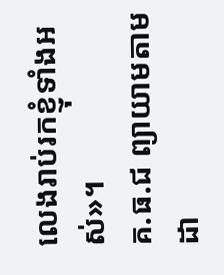លេងរាប់រកខ្ញុំទាំងអស់»។
គ.ធ.ជ ព្យាយាមតាមដា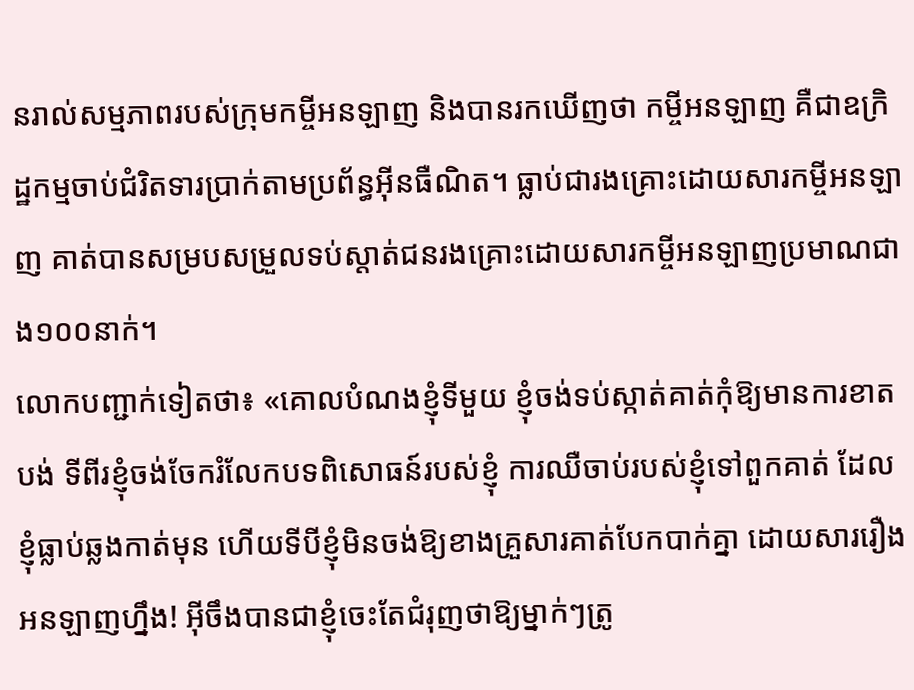នរាល់សម្មភាពរបស់ក្រុមកម្ចីអនឡាញ និងបានរកឃើញថា កម្ចីអនឡាញ គឺជាឧក្រិដ្ឋកម្មចាប់ជំរិតទារប្រាក់តាមប្រព័ន្ធអ៊ីនធឺណិត។ ធ្លាប់ជារងគ្រោះដោយសារកម្ចីអនឡាញ គាត់បានសម្របសម្រួលទប់ស្តាត់ជនរងគ្រោះដោយសារកម្ចីអនឡាញប្រមាណជាង១០០នាក់។
លោកបញ្ជាក់ទៀតថា៖ «គោលបំណងខ្ញុំទីមួយ ខ្ញុំចង់ទប់ស្កាត់គាត់កុំឱ្យមានការខាតបង់ ទីពីរខ្ញុំចង់ចែករំលែកបទពិសោធន៍របស់ខ្ញុំ ការឈឺចាប់របស់ខ្ញុំទៅពួកគាត់ ដែលខ្ញុំធ្លាប់ឆ្លងកាត់មុន ហើយទីបីខ្ញុំមិនចង់ឱ្យខាងគ្រួសារគាត់បែកបាក់គ្នា ដោយសាររឿងអនឡាញហ្នឹង! អ៊ីចឹងបានជាខ្ញុំចេះតែជំរុញថាឱ្យម្នាក់ៗត្រូ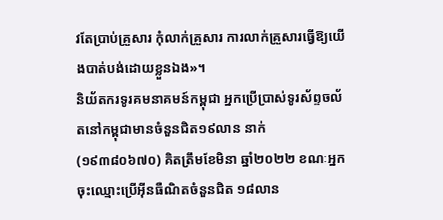វតែប្រាប់គ្រួសារ កុំលាក់គ្រួសារ ការលាក់គ្រួសារធ្វើឱ្យយើងបាត់បង់ដោយខ្លួនឯង»។
និយ័តករទូរគមនាគមន៍កម្ពុជា អ្នកប្រើប្រាស់ទូរស័ព្ទចល័តនៅកម្ពុជាមានចំនួនជិត១៩លាន នាក់ (១៩៣៨០៦៧០) គិតត្រឹមខែមិនា ឆ្នាំ២០២២ ខណៈអ្នកចុះឈ្មោះប្រើអ៊ីនធឺណិតចំនួនជិត ១៨លាន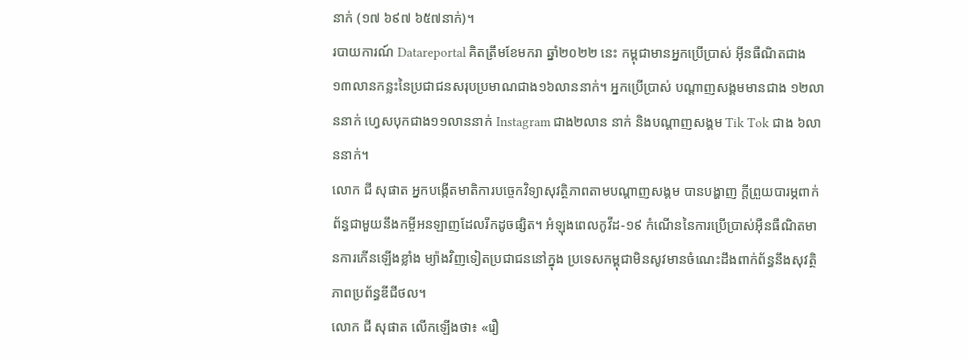នាក់ (១៧ ៦៩៧ ៦៥៧នាក់)។
របាយការណ៍ Datareportal គិតត្រឹមខែមករា ឆ្នាំ២០២២ នេះ កម្ពុជាមានអ្នកប្រើប្រាស់ អ៊ីនធឺណិតជាង១៣លានកន្លះនៃប្រជាជនសរុបប្រមាណជាង១៦លាននាក់។ អ្នកប្រើប្រាស់ បណ្តាញសង្គមមានជាង ១២លាននាក់ ហ្វេសបុកជាង១១លាននាក់ Instagram ជាង២លាន នាក់ និងបណ្តាញសង្គម Tik Tok ជាង ៦លាននាក់។
លោក ជី សុផាត អ្នកបង្កើតមាតិការបច្ចេកវិទ្យាសុវត្ថិភាពតាមបណ្តាញសង្គម បានបង្ហាញ ក្តីព្រួយបារម្ភពាក់ព័ន្ធជាមួយនឹងកម្ចីអនឡាញដែលរីកដូចផ្សិត។ អំឡុងពេលកូវីដ-១៩ កំណើននៃការប្រើប្រាស់អ៊ឺនធឺណិតមានការកើនឡើងខ្លាំង ម្យ៉ាងវិញទៀតប្រជាជននៅក្នុង ប្រទេសកម្ពុជាមិនសូវមានចំណេះដឹងពាក់ព័ន្ធនឹងសុវត្ថិភាពប្រព័ន្ធឌីជីថល។
លោក ជី សុផាត លើកឡើងថា៖ «រឿ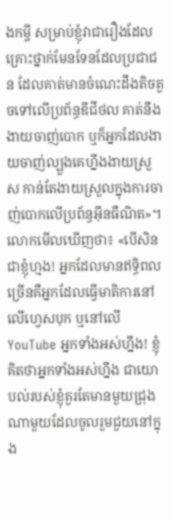ងកម្ចី សម្រាប់ខ្ញុំវាជារឿងដែលគ្រោះថ្នាក់មែនទែនដែលប្រជាជន ដែលគាត់មានចំណេះដឹងតិចតួចទៅលើប្រព័ន្ធឌីជីថល គាត់នឹងងាយចាញ់បោក ឬក៏អ្នកដែលងាយចាញ់ល្បួងគេហ្នឹងងាយស្រួស កាន់តែងាយស្រួលក្នុងការចាញ់បោកលើប្រព័ន្ធអ៊ីនធឺណិត»។
លោកមើលឃើញថា៖ «បើសិនជាខ្ញុំហ្មង! អ្នកដែលមានឥទ្ធិពលច្រើនគឺអ្នកដែលធ្វើមាតិការនៅលើហ្វេសបុក ឬនៅលើ YouTube អ្នកទាំងអស់ហ្នឹង! ខ្ញុំគិតថាអ្នកទាំងអស់ហ្នឹង ជាយោបល់របស់ខ្ញុំគួរតែមានមួយជ្រុងណាមួយដែលចូលរួមជួយនៅក្នុង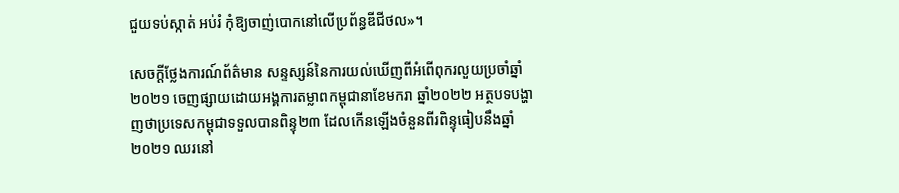ជួយទប់ស្កាត់ អប់រំ កុំឱ្យចាញ់បោកនៅលើប្រព័ន្ធឌីជីថល»។

សេចក្ដីថ្លែងការណ៍ព័ត៌មាន សន្ទស្សន៍នៃការយល់ឃើញពីអំពើពុករលួយប្រចាំឆ្នាំ២០២១ ចេញផ្សាយដោយអង្គការតម្លាពកម្ពុជានាខែមករា ឆ្នាំ២០២២ អត្ថបទបង្ហាញថាប្រទេសកម្ពុជាទទួលបានពិន្ទុ២៣ ដែលកើនឡើងចំនួនពីរពិន្ទុធៀបនឹងឆ្នាំ២០២១ ឈរនៅ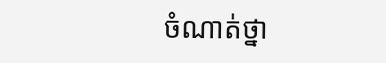ចំណាត់ថ្នា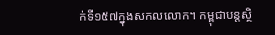ក់ទី១៥៧ក្នុងសកលលោក។ កម្ពុជាបន្តស្ថិ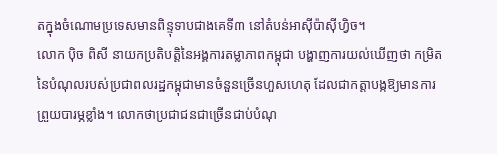តក្នុងចំណោមប្រទេសមានពិន្ទុទាបជាងគេទី៣ នៅតំបន់អាស៊ីប៉ាស៊ីហ្វិច។
លោក ប៉ិច ពិសី នាយកប្រតិបត្តិនៃអង្គការតម្លាភាពកម្ពុជា បង្ហាញការយល់ឃើញថា កម្រិតនៃបំណុលរបស់ប្រជាពលរដ្ឋកម្ពុជាមានចំនួនច្រើនហួសហេតុ ដែលជាកត្តាបង្កឱ្យមានការព្រួយបារម្ភខ្លាំង។ លោកថាប្រជាជនជាច្រើនជាប់បំណុ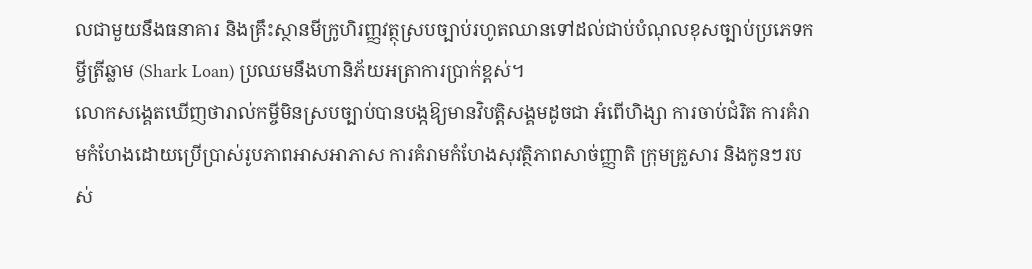លជាមួយនឹងធនាគារ និងគ្រឹះស្ថានមីក្រូហិរញ្ញវត្ថុស្របច្បាប់រហូតឈានទៅដល់ជាប់បំណុលខុសច្បាប់ប្រភេទកម្ចីត្រីឆ្លាម (Shark Loan) ប្រឈមនឹងហានិភ័យអត្រាការប្រាក់ខ្ពស់។
លោកសង្គេតឃើញថារាល់កម្ចីមិនស្របច្បាប់បានបង្កឱ្យមានវិបត្តិសង្គមដូចជា អំពើហិង្សា ការចាប់ជំរិត ការគំរាមកំហែងដោយប្រើបា្រស់រូបភាពអាសអាភាស ការគំរាមកំហែងសុវត្ថិភាពសាច់ញ្ញាតិ ក្រុមគ្រួសារ និងកូនៗរបស់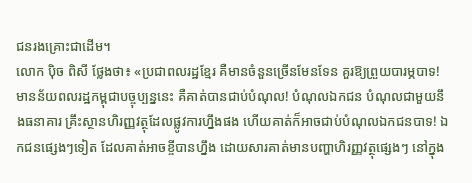ជនរងគ្រោះជាដើម។
លោក ប៉ិច ពិសី ថ្លែងថា៖ «ប្រជាពលរដ្ឋខ្មែរ គឺមានចំនួនច្រើនមែនទែន គួរឱ្យព្រួយបារម្ភបាទ! មានន័យពលរដ្ឋកម្ពុជាបច្ចុប្បន្ននេះ គឺគាត់បានជាប់បំណុល! បំណុលឯកជន បំណុលជាមួយនឹងធនាគារ គ្រឹះស្ថានហិរញ្ញវត្ថុដែលផ្លូវការហ្នឹងផង ហើយគាត់ក៏អាចជាប់បំណុលឯកជនបាទ! ឯកជនផ្សេងៗទៀត ដែលគាត់អាចខ្ចីបានហ្នឹង ដោយសារគាត់មានបញ្ហាហិរញ្ញវត្ថុផ្សេងៗ នៅក្នុង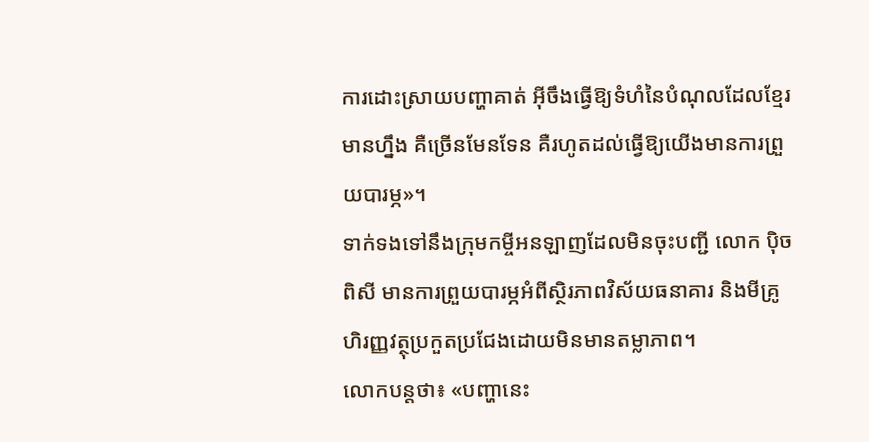ការដោះស្រាយបញ្ហាគាត់ អ៊ីចឹងធ្វើឱ្យទំហំនៃបំណុលដែលខ្មែរមានហ្នឹង គឺច្រើនមែនទែន គឺរហូតដល់ធ្វើឱ្យយើងមានការព្រួយបារម្ភ»។
ទាក់ទងទៅនឹងក្រុមកម្ចីអនឡាញដែលមិនចុះបញ្ជី លោក ប៉ិច ពិសី មានការព្រួយបារម្ភអំពីស្ថិរភាពវិស័យធនាគារ និងមីគ្រូហិរញ្ញវត្ថុប្រកួតប្រជែងដោយមិនមានតម្លាភាព។
លោកបន្តថា៖ «បញ្ហានេះ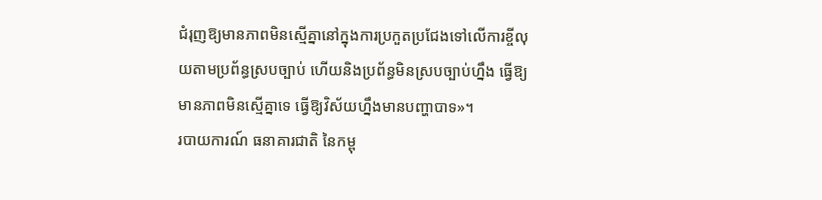ជំរុញឱ្យមានភាពមិនស្មើគ្នានៅក្នុងការប្រកួតប្រជែងទៅលើការខ្ចីលុយតាមប្រព័ន្ធស្របច្បាប់ ហើយនិងប្រព័ន្ធមិនស្របច្បាប់ហ្នឹង ធ្វើឱ្យមានភាពមិនស្មើគ្នាទេ ធ្វើឱ្យវិស័យហ្នឹងមានបញ្ហាបាទ»។
របាយការណ៍ ធនាគារជាតិ នៃកម្ពុ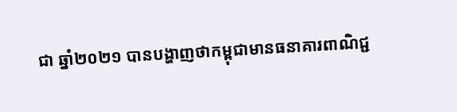ជា ឆ្នាំ២០២១ បានបង្ហាញថាកម្ពុជាមានធនាគារពាណិជ្ជ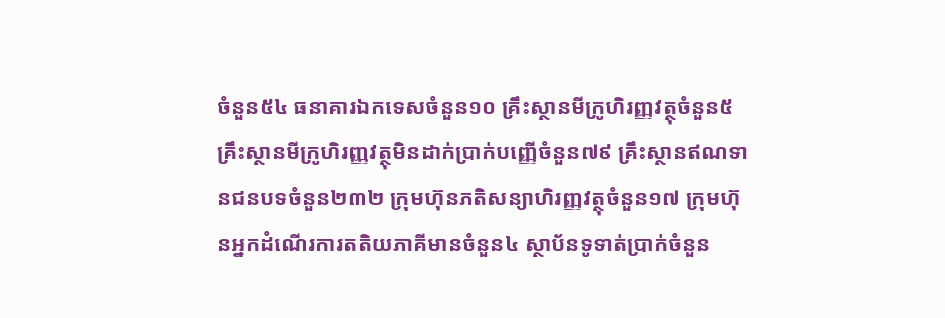ចំនួន៥៤ ធនាគារឯកទេសចំនួន១០ គ្រឹះស្ថានមីក្រូហិរញ្ញវត្ថុចំនួន៥ គ្រឹះស្ថានមីក្រូហិរញ្ញវត្ថុមិនដាក់ប្រាក់បញ្ញើចំនួន៧៩ គ្រឹះស្ថានឥណទានជនបទចំនួន២៣២ ក្រុមហ៊ុនភតិសន្យាហិរញ្ញវត្ថុចំនួន១៧ ក្រុមហ៊ុនអ្នកដំណើរការតតិយភាគីមានចំនួន៤ ស្ថាប័នទូទាត់ប្រាក់ចំនួន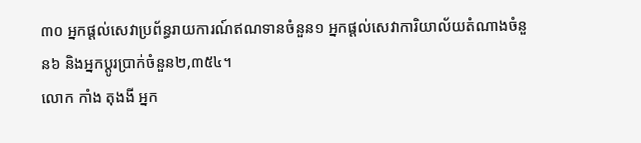៣០ អ្នកផ្តល់សេវាប្រព័ន្ធរាយការណ៍ឥណទានចំនួន១ អ្នកផ្តល់សេវាការិយាល័យតំណាងចំនួន៦ និងអ្នកប្តូរប្រាក់ចំនួន២,៣៥៤។
លោក កាំង តុងងី អ្នក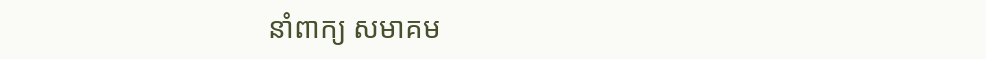នាំពាក្យ សមាគម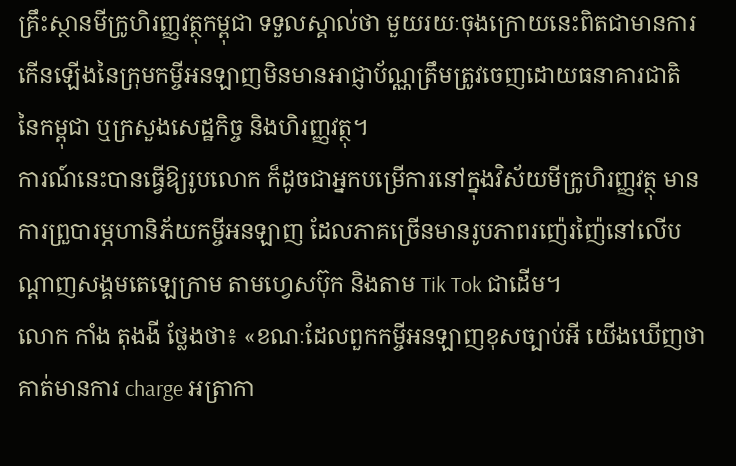គ្រឹះស្ថានមីក្រូហិរញ្ញវត្ថុកម្ពុជា ទទួលស្គាល់ថា មួយរយៈចុងក្រោយនេះពិតជាមានការកើនឡើងនៃក្រុមកម្ចីអនឡាញមិនមានអាជ្ញាប័ណ្ណត្រឹមត្រូវចេញដោយធនាគារជាតិ នៃកម្ពុជា ឬក្រសួងសេដ្ឋកិច្ច និងហិរញ្ញវត្ថុ។
ការណ៍នេះបានធ្វើឱ្យរូបលោក ក៏ដូចជាអ្នកបម្រើការនៅក្នុងវិស័យមីក្រូហិរញ្ញវត្ថុ មានការព្រួបារម្ភហានិភ័យកម្ចីអនឡាញ ដែលភាគច្រើនមានរូបភាពរញ៉េរញ៉ៃនៅលើបណ្តាញសង្គមតេឡេក្រាម តាមហ្វេសប៊ុក និងតាម Tik Tok ជាដើម។
លោក កាំង តុងងី ថ្លែងថា៖ «ខណៈដែលពួកកម្ចីអនឡាញខុសច្បាប់អី យើងឃើញថាគាត់មានការ charge អត្រាកា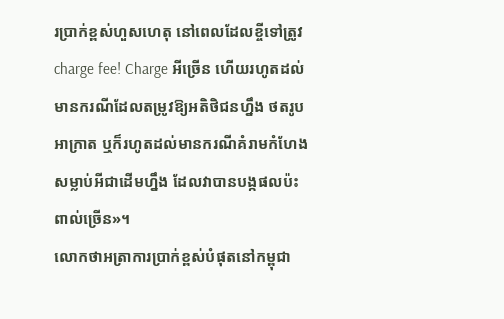រប្រាក់ខ្ពស់ហួសហេតុ នៅពេលដែលខ្ចីទៅត្រូវ charge fee! Charge អីច្រើន ហើយរហូតដល់មានករណីដែលតម្រូវឱ្យអតិថិជនហ្នឹង ថតរូបអាក្រាត ឬក៏រហូតដល់មានករណីគំរាមកំហែង សម្លាប់អីជាដើមហ្នឹង ដែលវាបានបង្កផលប៉ះពាល់ច្រើន»។
លោកថាអត្រាការប្រាក់ខ្ពស់បំផុតនៅកម្ពុជា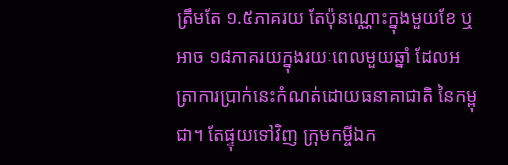ត្រឹមតែ ១.៥ភាគរយ តែប៉ុនណ្ណោះក្នុងមួយខែ ឬអាច ១៨ភាគរយក្នុងរយៈពេលមួយឆ្នាំ ដែលអត្រាការប្រាក់នេះកំណត់ដោយធនាគាជាតិ នៃកម្ពុជា។ តែផ្ទុយទៅវិញ ក្រុមកម្ចីឯក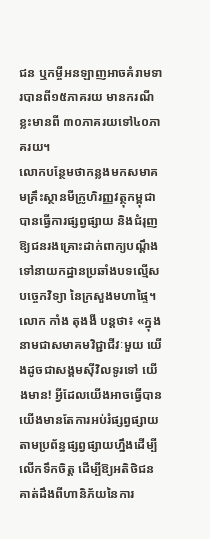ជន ឬកម្ចីអនឡាញអាចគំរាមទារបានពី១៥ភាគរយ មានករណីខ្លះមានពី ៣០ភាគរយទៅ៤០ភាគរយ។
លោកបន្ថែមថាកន្លងមកសមាគមគ្រឹះស្ថានមីក្រូហិរញ្ញវត្ថុកម្ពុជា បានធ្វើការផ្សព្វផ្សាយ និងជំរុញឱ្យជនរងគ្រោះដាក់ពាក្យបណ្តឹងទៅនាយកដ្ឋានប្រឆាំងបទល្មើសបច្ចេកវិទ្យា នៃក្រសួងមហាផ្ទៃ។
លោក កាំង តុងងី បន្តថា៖ «ក្នុងនាមជាសមាគមវិជ្ជាជីវៈមួយ យើងដូចជាសង្គមស៊ីវិលទូរទៅ យើងមាន! អ្វីដែលយើងអាចធ្វើបាន យើងមានតែការអប់រំផ្សព្វផ្សាយតាមប្រព័ន្ធផ្សព្វផ្សាយហ្នឹងដើម្បីលើកទឹកចិត្ត ដើម្បីឱ្យអតិថិជនគាត់ដឹងពីហានិភ័យនៃការ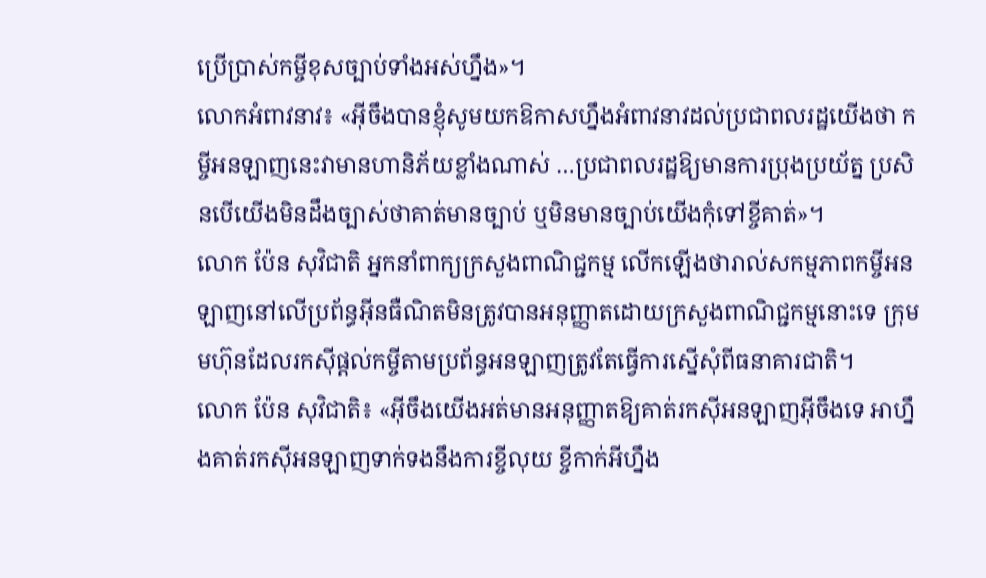ប្រើប្រាស់កម្ចីខុសច្បាប់ទាំងអស់ហ្នឹង»។
លោកអំពាវនាវ៖ «អ៊ីចឹងបានខ្ញុំសូមយកឱកាសហ្នឹងអំពាវនាវដល់ប្រជាពលរដ្ឋយើងថា កម្ចីអនឡាញនេះវាមានហានិភ័យខ្លាំងណាស់ …ប្រជាពលរដ្ឋឱ្យមានការប្រុងប្រយ័ត្ន ប្រសិនបើយើងមិនដឹងច្បាស់ថាគាត់មានច្បាប់ ឬមិនមានច្បាប់យើងកុំទៅខ្ចីគាត់»។
លោក ប៉ែន សុវិជាតិ អ្នកនាំពាក្យក្រសួងពាណិជ្ជកម្ម លើកឡើងថារាល់សកម្មភាពកម្ចីអនឡាញនៅលើប្រព័ន្ធអ៊ីនធឺណិតមិនត្រូវបានអនុញ្ញាតដោយក្រសួងពាណិជ្ជកម្មនោះទេ ក្រុមមហ៊ុនដែលរកស៊ីផ្តល់កម្ចីតាមប្រព័ន្ធអនឡាញត្រូវតែធ្វើការស្នើសុំពីធនាគារជាតិ។
លោក ប៉ែន សុវិជាតិ៖ «អ៊ីចឹងយើងអត់មានអនុញ្ញាតឱ្យគាត់រកស៊ីអនឡាញអ៊ីចឹងទេ អាហ្នឹងគាត់រកស៊ីអនឡាញទាក់ទងនឹងការខ្ចីលុយ ខ្ចីកាក់អីហ្នឹង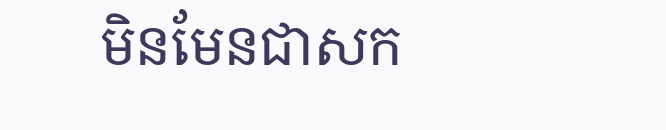មិនមែនជាសក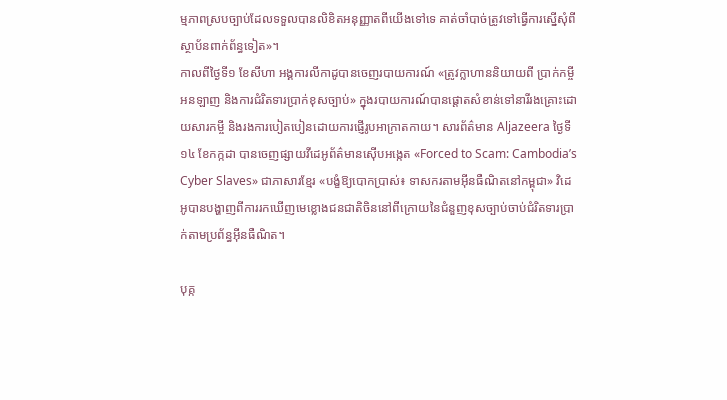ម្មភាពស្របច្បាប់ដែលទទួលបានលិខិតអនុញ្ញាតពីយើងទៅទេ គាត់ចាំបាច់ត្រូវទៅធ្វើការស្នើសុំពីស្ថាប័នពាក់ព័ន្ធទៀត»។
កាលពីថ្ងៃទី១ ខែសីហា អង្គការលីកាដូបានចេញរបាយការណ៍ «ត្រូវក្លាហាននិយាយពី ប្រាក់កម្ចីអនឡាញ និងការជំរិតទារប្រាក់ខុសច្បាប់» ក្នុងរបាយការណ៍បានផ្តោតសំខាន់ទៅនារីរងគ្រោះដោយសារកម្ចី និងរងការបៀតបៀនដោយការផ្ញើរូបអាក្រាតកាយ។ សារព័ត៌មាន Aljazeera ថ្ងៃទី១៤ ខែកក្កដា បានចេញផ្សាយវីដេអូព័ត៌មានស៊ើបអង្កេត «Forced to Scam: Cambodia’s Cyber Slaves» ជាភាសារខ្មែរ «បង្ខំឱ្យបោកប្រាស់៖ ទាសករតាមអ៊ីនធឺណិតនៅកម្ពុជា» វិដេអូបានបង្ហាញពីការរកឃើញមេខ្លោងជនជាតិចិននៅពីក្រោយនៃជំនួញខុសច្បាប់ចាប់ជំរិតទារប្រាក់តាមប្រព័ន្ធអ៊ីនធឺណិត។

បុគ្ក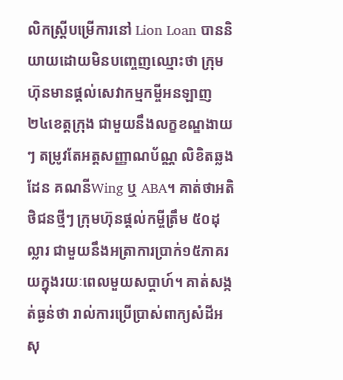លិកស្រ្តីបម្រើការនៅ Lion Loan បាននិយាយដោយមិនបញ្ចេញឈ្មោះថា ក្រុមហ៊ុនមានផ្តល់សេវាកម្មកម្ចីអនឡាញ ២៤ខេត្តក្រុង ជាមួយនឹងលក្ខខណ្ឌងាយៗ តម្រូវតែអត្តសញ្ញាណប័ណ្ណ លិខិតឆ្លងដែន គណនីWing ឬ ABA។ គាត់ថាអតិថិជនថ្មីៗ ក្រុមហ៊ុនផ្តល់កម្ចីត្រឹម ៥០ដុល្លារ ជាមួយនឹងអត្រាការប្រាក់១៥ភាគរយក្នុងរយៈពេលមួយសប្តាហ៍។ គាត់សង្កត់ធ្ងន់ថា រាល់ការប្រើប្រាស់ពាក្យសំដីអសុ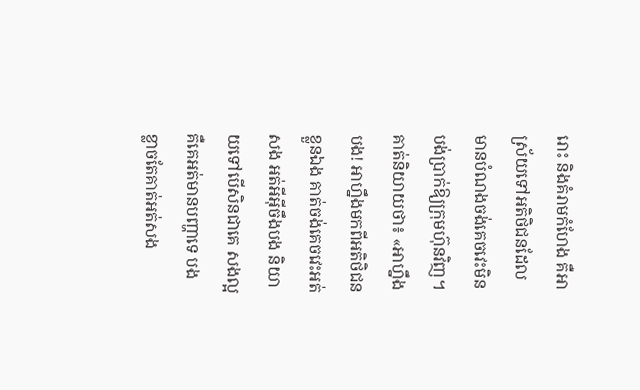រោះ និងគំរាមកំហែង គឺអាស្រ័យទៅអតិថិជនដែលមានបំណងចង់គេចវេះមិនបង់ប្រាក់ឱ្យក្រុមហ៊ុនវិញ។
គាត់និយាយថា៖ «អាហ្នឹងបង! អាហ្នឹងមកពីអតិថិជនខ្លួនឯង គាត់ចង់គេចវេះអត់សង អត់អីអ៊ីចឹងបង និយាយទៅបើសិនជាគេ សងល្អ គឺគេអត់មានបញ្ហាទេ បងខ្លាចតែគាត់អត់សង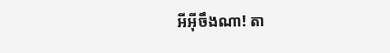អីអ៊ីចឹងណា! តា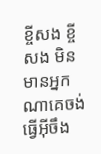ខ្ចីសង ខ្ចីសង មិនមានអ្នកណាគេចង់ធ្វើអ៊ីចឹង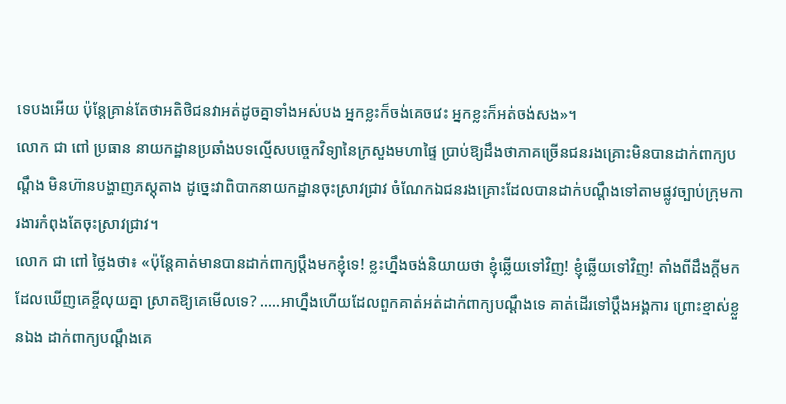ទេបងអើយ ប៉ុន្តែគ្រាន់តែថាអតិថិជនវាអត់ដូចគ្នាទាំងអស់បង អ្នកខ្លះក៏ចង់គេចវេះ អ្នកខ្លះក៏អត់ចង់សង»។
លោក ជា ពៅ ប្រធាន នាយកដ្ឋានប្រឆាំងបទល្មើសបច្ចេកវិទ្យានៃក្រសួងមហាផ្ទៃ ប្រាប់ឱ្យដឹងថាភាគច្រើនជនរងគ្រោះមិនបានដាក់ពាក្យបណ្តឹង មិនហ៊ានបង្ហាញភស្តុតាង ដូច្នេះវាពិបាកនាយកដ្ឋានចុះស្រាវជ្រាវ ចំណែកឯជនរងគ្រោះដែលបានដាក់បណ្តឹងទៅតាមផ្លូវច្បាប់ក្រុមការងារកំពុងតែចុះស្រាវជ្រាវ។
លោក ជា ពៅ ថ្លៃងថា៖ «ប៉ុន្តែគាត់មានបានដាក់ពាក្យប្តឹងមកខ្ញុំទេ! ខ្លះហ្នឹងចង់និយាយថា ខ្ញុំឆ្លើយទៅវិញ! ខ្ញុំឆ្លើយទៅវិញ! តាំងពីដឹងក្តីមក ដែលឃើញគេខ្ចីលុយគ្នា ស្រាតឱ្យគេមើលទេ? …..អាហ្នឹងហើយដែលពួកគាត់អត់ដាក់ពាក្យបណ្តឹងទេ គាត់ដើរទៅប្តឹងអង្គការ ព្រោះខ្មាស់ខ្លួនឯង ដាក់ពាក្យបណ្តឹងគេ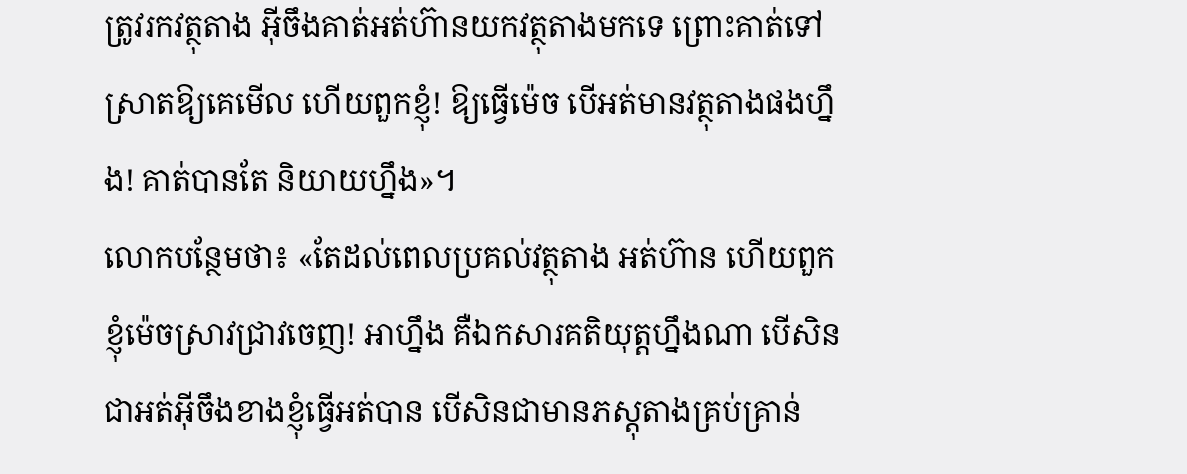ត្រូវរកវត្ថុតាង អ៊ីចឹងគាត់អត់ហ៊ានយកវត្ថុតាងមកទេ ព្រោះគាត់ទៅស្រាតឱ្យគេមើល ហើយពួកខ្ញុំ! ឱ្យធ្វើម៉េច បើអត់មានវត្ថុតាងផងហ្នឹង! គាត់បានតែ និយាយហ្នឹង»។
លោកបន្ថែមថា៖ «តែដល់ពេលប្រគល់វត្ថុតាង អត់ហ៊ាន ហើយពួកខ្ញុំម៉េចស្រាវជ្រាវចេញ! អាហ្នឹង គឺឯកសារគតិយុត្តហ្នឹងណា បើសិនជាអត់អ៊ីចឹងខាងខ្ញុំធ្វើអត់បាន បើសិនជាមានភស្តុតាងគ្រប់គ្រាន់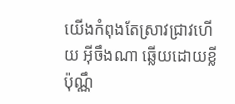យើងកំពុងតែស្រាវជ្រាវហើយ អ៊ីចឹងណា ឆ្លើយដោយខ្លីប៉ុណ្ណឹ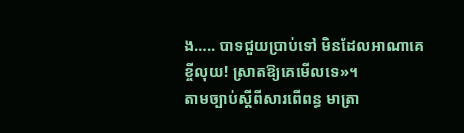ង….. បាទជួយប្រាប់ទៅ មិនដែលអាណាគេខ្ចីលុយ! ស្រាតឱ្យគេមើលទេ»។
តាមច្បាប់ស្តីពីសារពើពន្ធ មាត្រា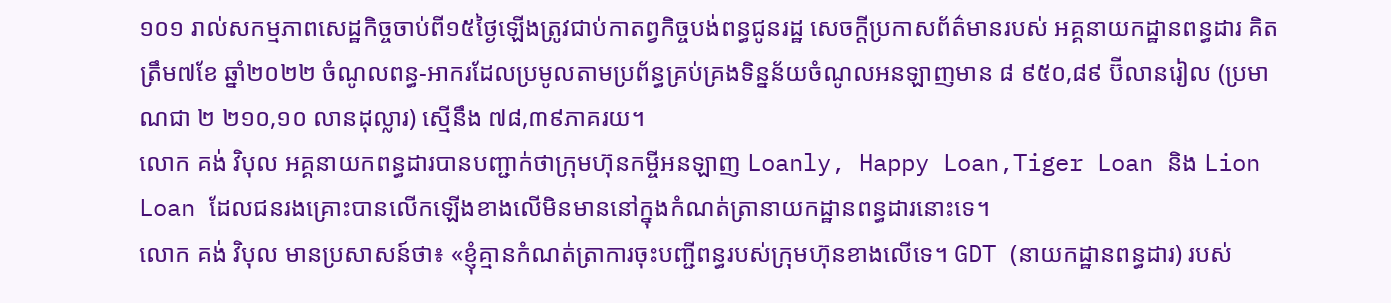១០១ រាល់សកម្មភាពសេដ្ឋកិច្ចចាប់ពី១៥ថ្ងៃឡើងត្រូវជាប់កាតព្វកិច្ចបង់ពន្ធជូនរដ្ឋ សេចក្តីប្រកាសព័ត៌មានរបស់ អគ្គនាយកដ្ឋានពន្ធដារ គិតត្រឹម៧ខែ ឆ្នាំ២០២២ ចំណូលពន្ធ-អាករដែលប្រមូលតាមប្រព័ន្ធគ្រប់គ្រងទិន្នន័យចំណូលអនឡាញមាន ៨ ៩៥០,៨៩ ប៊ីលានរៀល (ប្រមាណជា ២ ២១០,១០ លានដុល្លារ) ស្មើនឹង ៧៨,៣៩ភាគរយ។
លោក គង់ វិបុល អគ្គនាយកពន្ធដារបានបញ្ជាក់ថាក្រុមហ៊ុនកម្ចីអនឡាញ Loanly, Happy Loan,Tiger Loan និង Lion Loan ដែលជនរងគ្រោះបានលើកឡើងខាងលើមិនមាននៅក្នុងកំណត់ត្រានាយកដ្ឋានពន្ធដារនោះទេ។
លោក គង់ វិបុល មានប្រសាសន៍ថា៖ «ខ្ញុំគ្មានកំណត់ត្រាការចុះបញ្ជីពន្ធរបស់ក្រុមហ៊ុនខាងលើទេ។ GDT (នាយកដ្ឋានពន្ធដារ) របស់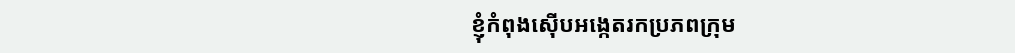ខ្ញុំកំពុងស៊ើបអង្កេតរកប្រភពក្រុម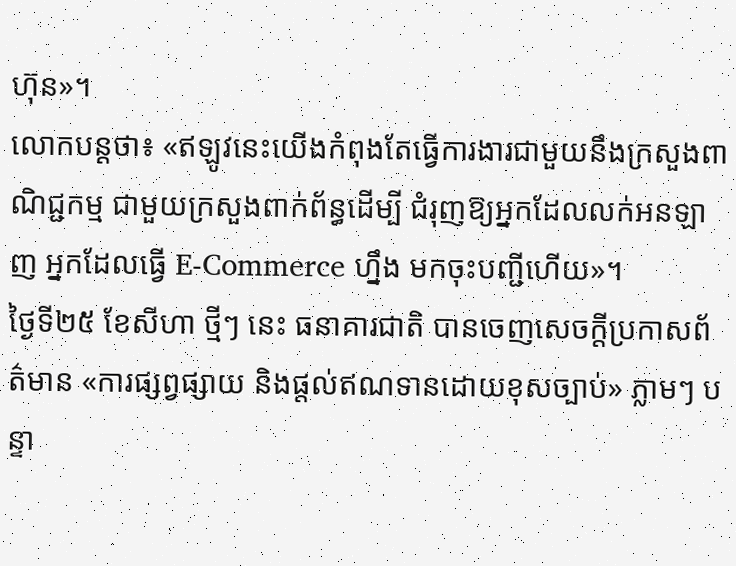ហ៊ុន»។
លោកបន្តថា៖ «ឥឡូវនេះយើងកំពុងតែធ្វើការងារជាមួយនឹងក្រសួងពាណិជ្ជកម្ម ជាមួយក្រសួងពាក់ព័ន្ធដើម្បី ជំរុញឱ្យអ្នកដែលលក់អនឡាញ អ្នកដែលធ្វើ E-Commerce ហ្នឹង មកចុះបញ្ជីហើយ»។
ថ្ងៃទី២៥ ខែសីហា ថ្មីៗ នេះ ធនាគារជាតិ បានចេញសេចក្តីប្រកាសព័ត៌មាន «ការផ្សព្វផ្សាយ និងផ្តល់ឥណទានដោយខុសច្បាប់» ភ្លាមៗ បន្ទា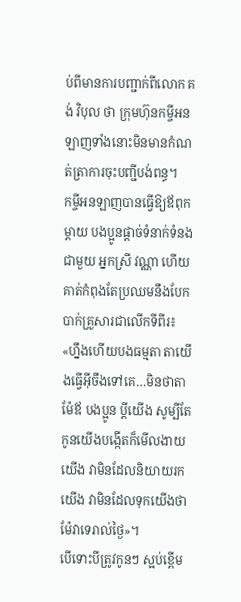ប់ពីមានការបញ្ជាក់ពីលោក គង់ វិបុល ថា ក្រុមហ៊ុនកម្ចីអនឡាញទាំងនោះមិនមានកំណត់ត្រាការចុះបញ្ជីបង់ពន្ធ។
កម្ចីអនឡាញបានធ្វើឱ្យឪពុកម្តាយ បងប្អូនផ្តាច់ទំនាក់ទំនងជាមួយ អ្នកស្រី វណ្ណា ហើយគាត់កំពុងតែប្រឈមនឹងបែកបាក់គ្រួសារជាលើកទីពីរ៖ «ហ្នឹងហើយបងធម្មតា តាយើងធ្វើអ៊ីចឹងទៅគេ…មិនថាតាម៉ែឪ បងប្អូន ប្តីយើង សូម្បីតែកូនយើងបង្កើតក៏មើលងាយយើង វាមិនដែលនិយាយរកយើង វាមិនដែលទុកយើងថាម៉ែវាទេរាល់ថ្ងៃ»។
បើទោះបីត្រូវកូនៗ ស្អប់ខ្ពើម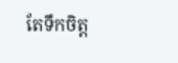តែទឹកចិត្ត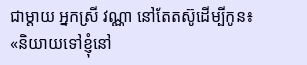ជាម្តាយ អ្នកស្រី វណ្ណា នៅតែតស៊ូដើម្បីកូន៖ «និយាយទៅខ្ញុំនៅ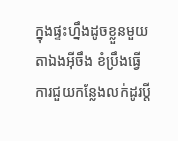ក្នុងផ្ទះហ្នឹងដូចខ្លួនមួយតាឯងអ៊ីចឹង ខំប្រឹងធ្វើការជួយកន្លែងលក់ដូរប្តី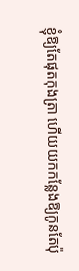ខ្ញុំឱ្យតែផុតកុងត្រា ហើយយកកន្លែងឱ្យកូនតែប៉ុ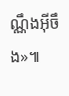ណ្ណឹងអ៊ីចឹង»៕